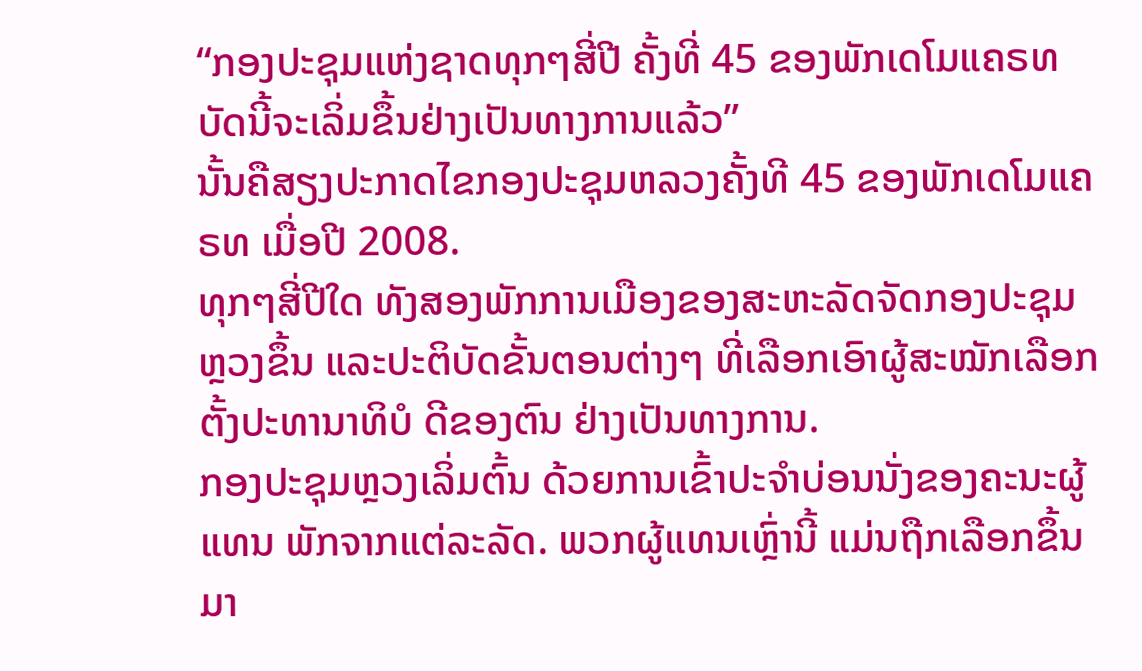“ກອງປະຊຸມແຫ່ງຊາດທຸກໆສີ່ປີ ຄັ້ງທີ່ 45 ຂອງພັກເດໂມແຄຣທ ບັດນີ້ຈະເລິ່ມຂຶ້ນຢ່າງເປັນທາງການແລ້ວ”
ນັ້ນຄືສຽງປະກາດໄຂກອງປະຊຸມຫລວງຄັ້ງທີ 45 ຂອງພັກເດໂມແຄຣທ ເມື່ອປີ 2008.
ທຸກໆສີ່ປີໃດ ທັງສອງພັກການເມືອງຂອງສະຫະລັດຈັດກອງປະຊຸມຫຼວງຂຶ້ນ ແລະປະຕິບັດຂັ້ນຕອນຕ່າງໆ ທີ່ເລືອກເອົາຜູ້ສະໝັກເລືອກຕັ້ງປະທານາທິບໍ ດີຂອງຕົນ ຢ່າງເປັນທາງການ.
ກອງປະຊຸມຫຼວງເລິ່ມຕົ້ນ ດ້ວຍການເຂົ້າປະຈໍາບ່ອນນັ່ງຂອງຄະນະຜູ້ແທນ ພັກຈາກແຕ່ລະລັດ. ພວກຜູ້ແທນເຫຼົ່ານີ້ ແມ່ນຖືກເລືອກຂຶ້ນມາ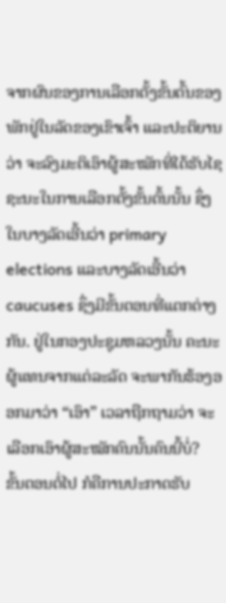ຈາກຜົນຂອງການເລືອກຕັ້ງຂັ້ນຕົ້ນຂອງພັກຢູ່ໃນລັດຂອງເຂົາເຈົ້າ ແລະປະຕິຍານວ່າ ຈະລົງມະຕິເອົາຜູ້ສະໝັກທີ່ໄດ້ຮັບໄຊຊະນະໃນການເລືອກຕັ້ງຂັ້ນຕົ້ນນັ້ນ ຊຶ່ງໃນບາງລັດເອີ້ນວ່າ primary elections ແລະບາງລັດເອີ້ນວ່າ caucuses ຊຶ່ງມີຂັ້ນຕອນທີ່ແຕກຕ່າງກັນ. ຢູ່ໃນກອງປະຊຸມຫລວງນັ້ນ ຄະນະຜູ້ແທນຈາກແຕ່ລະລັດ ຈະພາກັນຮ້ອງອອກມາວ່າ “ເອົາ” ເວລາຖືກຖາມວ່າ ຈະເລືອກເອົາຜູ້ສະໝັກຄົນນັ້ນຄົນນີ້ບໍ່?
ຂັ້ນຕອນຕໍ່ໄປ ກໍຄືການປະກາດຮັບ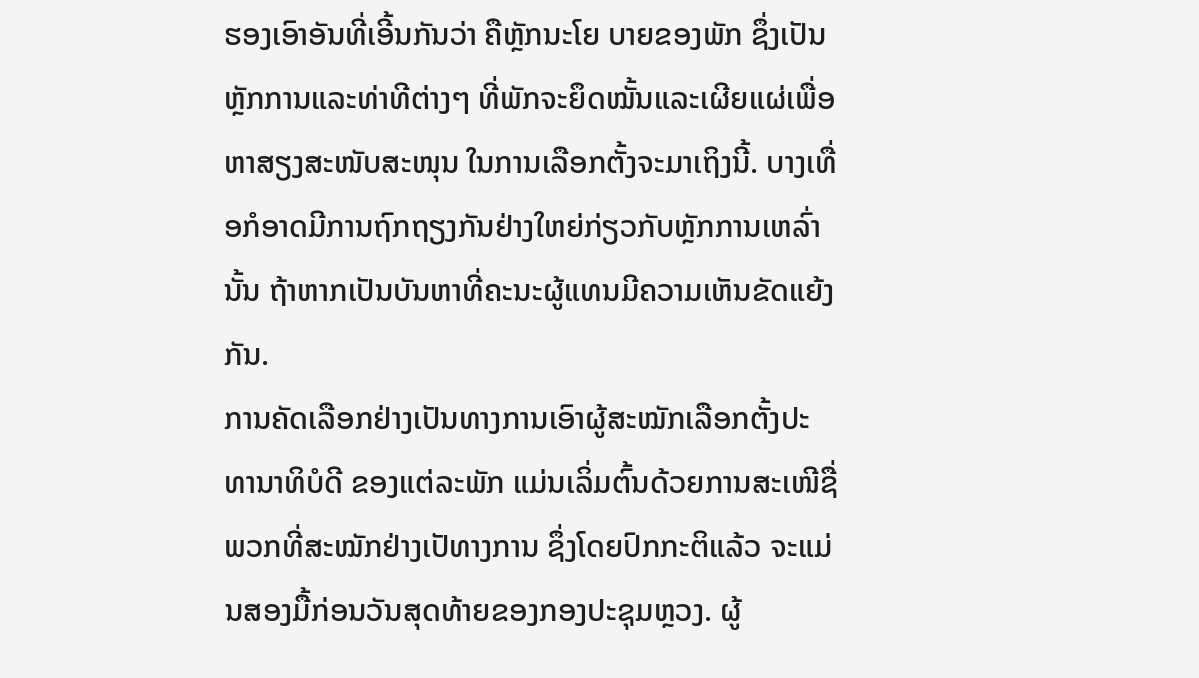ຮອງເອົາອັນທີ່ເອີ້ນກັນວ່າ ຄືຫຼັກນະໂຍ ບາຍຂອງພັກ ຊຶ່ງເປັນຫຼັກການແລະທ່າທີຕ່າງໆ ທີ່ພັກຈະຍຶດໝັ້ນແລະເຜີຍແຜ່ເພື່ອຫາສຽງສະໜັບສະໜຸນ ໃນການເລືອກຕັ້ງຈະມາເຖິງນີ້. ບາງເທື່ອກໍອາດມີການຖົກຖຽງກັນຢ່າງໃຫຍ່ກ່ຽວກັບຫຼັກການເຫລົ່ານັ້ນ ຖ້າຫາກເປັນບັນຫາທີ່ຄະນະຜູ້ແທນມີຄວາມເຫັນຂັດແຍ້ງກັນ.
ການຄັດເລືອກຢ່າງເປັນທາງການເອົາຜູ້ສະໝັກເລືອກຕັ້ງປະທານາທິບໍດີ ຂອງແຕ່ລະພັກ ແມ່ນເລິ່ມຕົ້ນດ້ວຍການສະເໜີຊື່ພວກທີ່ສະໝັກຢ່າງເປັທາງການ ຊຶ່ງໂດຍປົກກະຕິແລ້ວ ຈະແມ່ນສອງມື້ກ່ອນວັນສຸດທ້າຍຂອງກອງປະຊຸມຫຼວງ. ຜູ້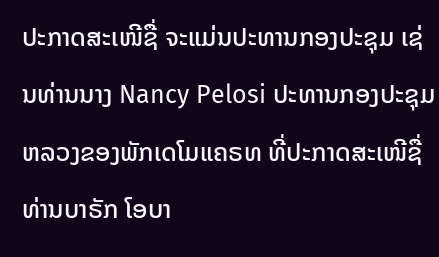ປະກາດສະເໜີຊື່ ຈະແມ່ນປະທານກອງປະຊຸມ ເຊ່ນທ່ານນາງ Nancy Pelosi ປະທານກອງປະຊຸມຫລວງຂອງພັກເດໂມແຄຣທ ທີ່ປະກາດສະເໜີຊື່ ທ່ານບາຣັກ ໂອບາ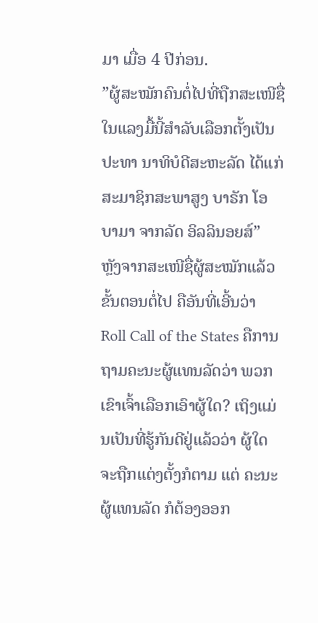ມາ ເມື່ອ 4 ປີກ່ອນ.
”ຜູ້ສະໝັກຄົນຕໍ່ໄປທີ່ຖືກສະເໜີຊື່ໃນແລງມື້ນີ້ສໍາລັບເລືອກຕັ້ງເປັນປະທາ ນາທິບໍດີສະຫະລັດ ໄດ້ແກ່ສະມາຊິກສະພາສູງ ບາຣັກ ໂອບາມາ ຈາກລັດ ອິລລິນອຍສ໌”
ຫຼັງຈາກສະເໜີຊື່ຜູ້ສະໝັກແລ້ວ ຂັ້ນຕອນຕໍ່ໄປ ຄືອັນທີ່ເອີ້ນວ່າ Roll Call of the States ຄືການຖາມຄະນະຜູ້ແທນລັດວ່າ ພວກເຂົາເຈົ້າເລືອກເອົາຜູ້ໃດ? ເຖິງແມ່ນເປັນທີ່ຮູ້ກັນດີຢູ່ແລ້ວວ່າ ຜູ້ໃດຈະຖືກແຕ່ງຕັ້ງກໍຕາມ ແຕ່ ຄະນະຜູ້ແທນລັດ ກໍຕ້ອງອອກ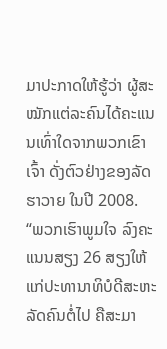ມາປະກາດໃຫ້ຮູ້ວ່າ ຜູ້ສະໝັກແຕ່ລະຄົນໄດ້ຄະແນນເທົ່າໃດຈາກພວກເຂົາເຈົ້າ ດັ່ງຕົວຢ່າງຂອງລັດຮາວາຍ ໃນປີ 2008.
“ພວກເຮົາພູມໃຈ ລົງຄະແນນສຽງ 26 ສຽງໃຫ້ແກ່ປະທານາທິບໍດີສະຫະ ລັດຄົນຕໍ່ໄປ ຄືສະມາ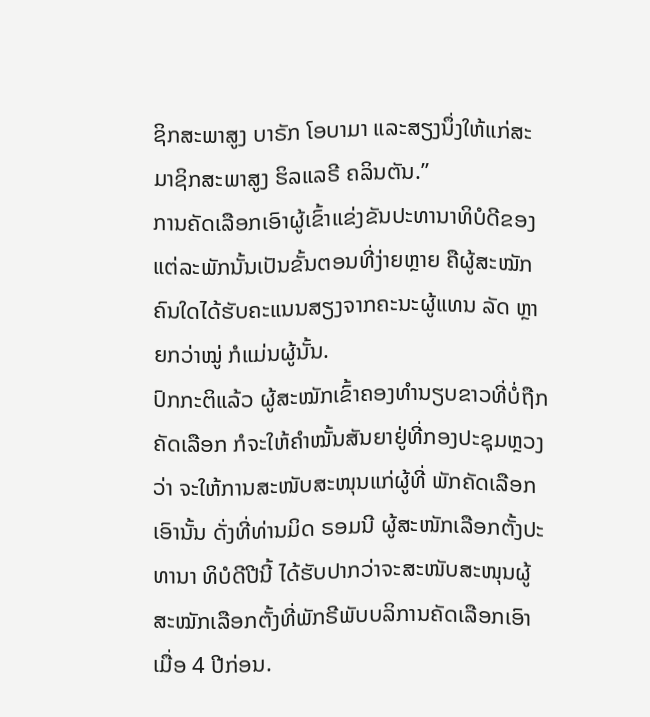ຊິກສະພາສູງ ບາຣັກ ໂອບາມາ ແລະສຽງນຶ່ງໃຫ້ແກ່ສະມາຊິກສະພາສູງ ຮິລແລຣີ ຄລິນຕັນ.”
ການຄັດເລືອກເອົາຜູ້ເຂົ້າແຂ່ງຂັນປະທານາທິບໍດີຂອງແຕ່ລະພັກນັ້ນເປັນຂັ້ນຕອນທີ່ງ່າຍຫຼາຍ ຄືຜູ້ສະໝັກຄົນໃດໄດ້ຮັບຄະແນນສຽງຈາກຄະນະຜູ້ແທນ ລັດ ຫຼາຍກວ່າໝູ່ ກໍແມ່ນຜູ້ນັ້ນ.
ປົກກະຕິແລ້ວ ຜູ້ສະໝັກເຂົ້າຄອງທໍານຽບຂາວທີ່ບໍ່ຖືກຄັດເລືອກ ກໍຈະໃຫ້ຄໍາໝັ້ນສັນຍາຢູ່ທີ່ກອງປະຊຸມຫຼວງວ່າ ຈະໃຫ້ການສະໜັບສະໜຸນແກ່ຜູ້ທີ່ ພັກຄັດເລືອກເອົານັ້ນ ດັ່ງທີ່ທ່ານມິດ ຣອມນີ ຜູ້ສະໜັກເລືອກຕັ້ງປະທານາ ທິບໍດີປີນີ້ ໄດ້ຮັບປາກວ່າຈະສະໜັບສະໜຸນຜູ້ສະໝັກເລືອກຕັ້ງທີ່ພັກຣີພັບບລິການຄັດເລືອກເອົາ ເມື່ອ 4 ປີກ່ອນ.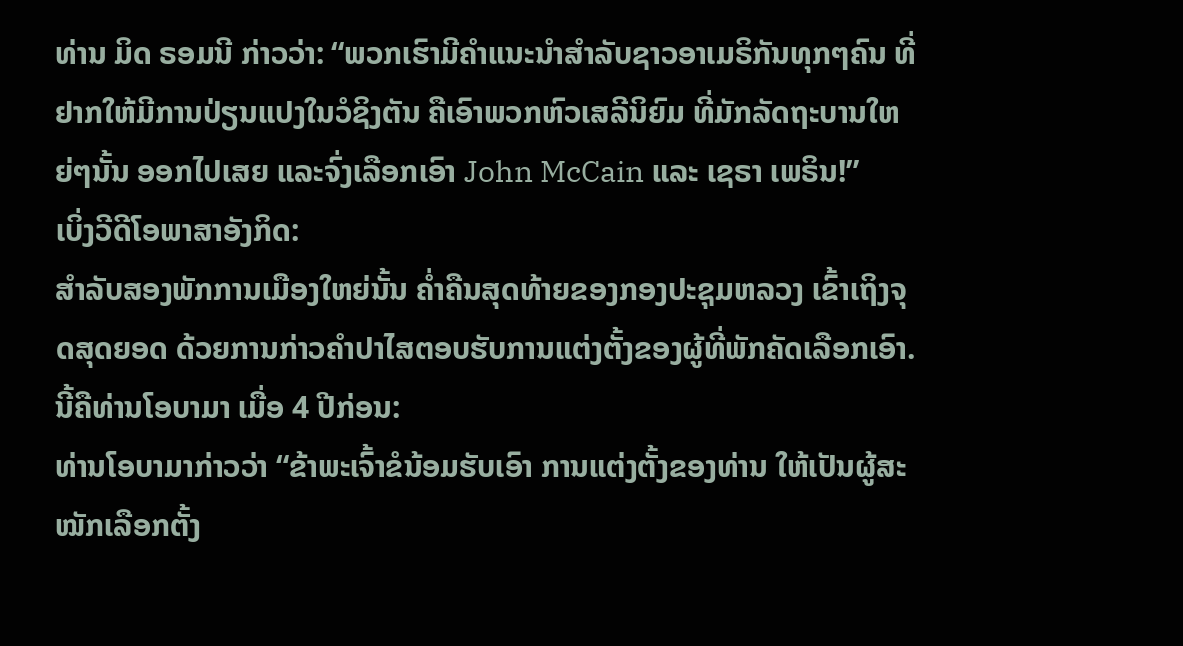ທ່ານ ມິດ ຣອມນີ ກ່າວວ່າ: “ພວກເຮົາມີຄໍາແນະນໍາສໍາລັບຊາວອາເມຣິກັນທຸກໆຄົນ ທີ່ຢາກໃຫ້ມີການປ່ຽນແປງໃນວໍຊິງຕັນ ຄືເອົາພວກຫົວເສລີນິຍົມ ທີ່ມັກລັດຖະບານໃຫຍ່ໆນັ້ນ ອອກໄປເສຍ ແລະຈົ່ງເລືອກເອົາ John McCain ແລະ ເຊຣາ ເພຣິນ!”
ເບິ່ງວີດີໂອພາສາອັງກິດ:
ສໍາລັບສອງພັກການເມືອງໃຫຍ່ນັ້ນ ຄໍ່າຄືນສຸດທ້າຍຂອງກອງປະຊຸມຫລວງ ເຂົ້າເຖິງຈຸດສຸດຍອດ ດ້ວຍການກ່າວຄໍາປາໄສຕອບຮັບການແຕ່ງຕັ້ງຂອງຜູ້ທີ່ພັກຄັດເລືອກເອົາ. ນີ້ຄືທ່ານໂອບາມາ ເມື່ອ 4 ປີກ່ອນ:
ທ່ານໂອບາມາກ່າວວ່າ “ຂ້າພະເຈົ້າຂໍນ້ອມຮັບເອົາ ການແຕ່ງຕັ້ງຂອງທ່ານ ໃຫ້ເປັນຜູ້ສະໝັກເລືອກຕັ້ງ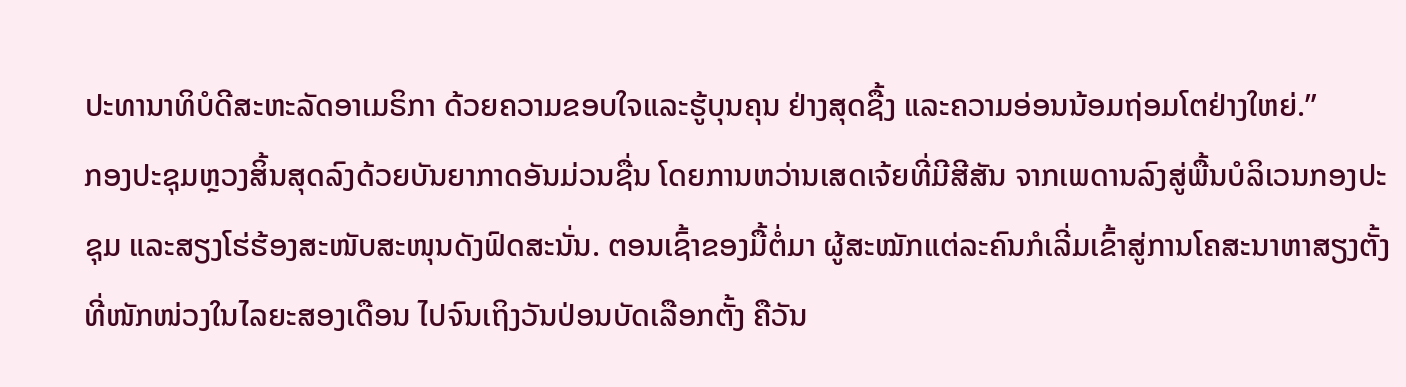ປະທານາທິບໍດີສະຫະລັດອາເມຣິກາ ດ້ວຍຄວາມຂອບໃຈແລະຮູ້ບຸນຄຸນ ຢ່າງສຸດຊື້ງ ແລະຄວາມອ່ອນນ້ອມຖ່ອມໂຕຢ່າງໃຫຍ່.”
ກອງປະຊຸມຫຼວງສິ້ນສຸດລົງດ້ວຍບັນຍາກາດອັນມ່ວນຊື່ນ ໂດຍການຫວ່ານເສດເຈ້ຍທີ່ມີສີສັນ ຈາກເພດານລົງສູ່ພື້ນບໍລິເວນກອງປະຊຸມ ແລະສຽງໂຮ່ຮ້ອງສະໜັບສະໜຸນດັງຟົດສະນັ່ນ. ຕອນເຊົ້າຂອງມື້ຕໍ່ມາ ຜູ້ສະໝັກແຕ່ລະຄົນກໍເລີ່ມເຂົ້າສູ່ການໂຄສະນາຫາສຽງຕັ້ງທີ່ໜັກໜ່ວງໃນໄລຍະສອງເດືອນ ໄປຈົນເຖິງວັນປ່ອນບັດເລືອກຕັ້ງ ຄືວັນ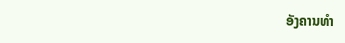ອັງຄານທໍາ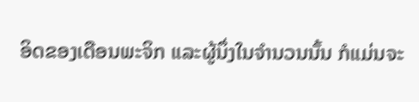ອິດຂອງເດືອນພະຈິກ ແລະຜູ້ນຶ່ງໃນຈໍານວນນັ້ນ ກໍແມ່ນຈະ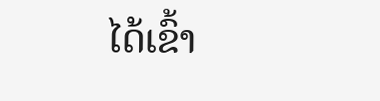ໄດ້ເຂົ້າ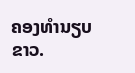ຄອງທໍານຽບຂາວ.